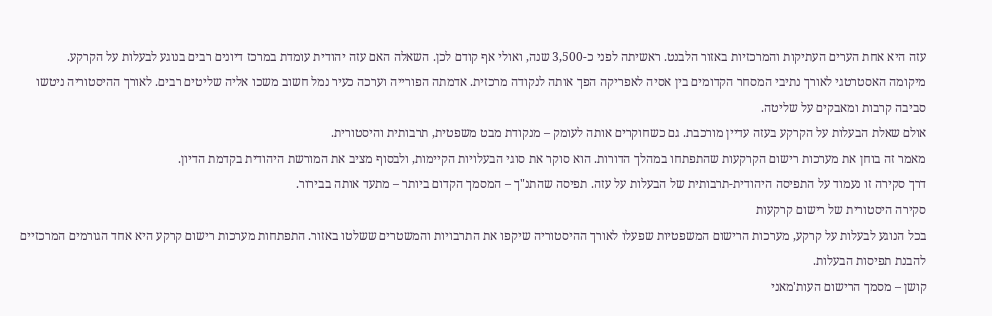עזה היא אחת הערים העתיקות והמרכזיות באזור הלבנט. ראשיתה לפני כ-3,500 שנה, ואולי אף קודם לכן. השאלה האם עזה יהודית עומדת במרכז דיונים רבים בנוגע לבעלות על הקרקע.
מיקומה האסטרטגי לאורך נתיבי המסחר הקדומים בין אסיה לאפריקה הפך אותה לנקודה מרכזית. אדמתה הפורייה וערכה כעיר נמל חשוב משכו אליה שליטים רבים. לאורך ההיסטוריה ניטשו סביבה קרבות ומאבקים על שליטה.
אולם שאלת הבעלות על הקרקע בעזה עדיין מורכבת. גם כשחוקרים אותה לעומק – מנקודת מבט משפטית, תרבותית והיסטורית.
מאמר זה בוחן את מערכות רישום הקרקעות שהתפתחו במהלך הדורות. הוא סוקר את סוגי הבעלויות הקיימות, ולבסוף מציב את המורשת היהודית בקדמת הדיון.
דרך סקירה זו נעמוד על התפיסה היהודית-תרבותית של הבעלות על עזה. תפיסה שהתנ"ך – המסמך הקדום ביותר – מתעד אותה בבירור.
סקירה היסטורית של רישום קרקעות
בכל הנוגע לבעלות על קרקע, מערכות הרישום המשפטיות שפעלו לאורך ההיסטוריה שיקפו את התרבויות והמשטרים ששלטו באזור. התפתחות מערכות רישום קרקע היא אחד הגורמים המרכזיים להבנת תפיסות הבעלות.
קושן – מסמך הרישום העות'מאני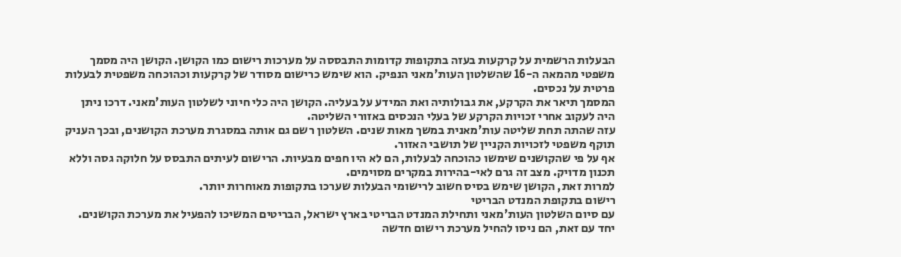הבעלות הרשמית על קרקעות בעזה בתקופות קדומות התבססה על מערכות רישום כמו הקושן. הקושן היה מסמך משפטי מהמאה ה-16 שהשלטון העות'מאני הנפיק. הוא שימש כרישום מסודר של קרקעות וכהוכחה משפטית לבעלות פרטית על נכסים.
המסמך תיאר את הקרקע, את גבולותיה ואת המידע על בעליה. הקושן היה כלי חיוני לשלטון העות'מאני. דרכו ניתן היה לעקוב אחרי זכויות הקרקע של בעלי הנכסים באזורי השליטה.
עזה שהתה תחת שליטה עות'מאנית במשך מאות שנים. השלטון רשם גם אותה במסגרת מערכת הקושנים, ובכך העניק תוקף משפטי לזכויות הקניין של תושבי האזור.
אף על פי שהקושנים שימשו כהוכחה לבעלות, הם לא היו חפים מבעיות. הרישום לעיתים התבסס על חלוקה גסה וללא תכנון מדויק. מצב זה גרם לאי-בהירות במקרים מסוימים.
למרות זאת, הקושן שימש בסיס חשוב לרישומי הבעלות שערכו בתקופות מאוחרות יותר.
רישום בתקופת המנדט הבריטי
עם סיום השלטון העות'מאני ותחילת המנדט הבריטי בארץ ישראל, הבריטים המשיכו להפעיל את מערכת הקושנים. יחד עם זאת, הם ניסו להחיל מערכת רישום חדשה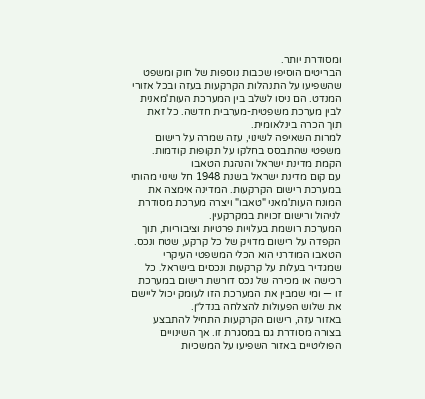ומסודרת יותר.
הבריטים הוסיפו שכבות נוספות של חוק ומשפט שהשפיעו על התנהלות הקרקעות בעזה ובכל אזורי המנדט. הם ניסו לשלב בין המערכת העות'מאנית לבין מערכת משפטית-מערבית חדשה. כל זאת תוך הכרה בינלאומית.
למרות השאיפה לשינוי, עזה שמרה על רישום משפטי שהתבסס בחלקו על תקופות קודמות.
הקמת מדינת ישראל והנהגת הטאבו
עם קום מדינת ישראל בשנת 1948 חל שינוי מהותי במערכת רישום הקרקעות. המדינה אימצה את המונח העות'מאני "טאבו" ויצרה מערכת מסודרת לניהול ורישום זכויות במקרקעין.
המערכת רושמת בעלויות פרטיות וציבוריות, תוך הקפדה על רישום מדויק של כל קרקע, שטח ונכס. הטאבו המודרני הוא הכלי המשפטי העיקרי שמגדיר בעלות על קרקעות ונכסים בישראל. כל רכישה או מכירה של נכס דורשת רישום במערכת זו — ומי שמבין את המערכת הזו לעומק יכול ליישם את שלוש הפעולות להצלחה בנדל״ן.
באזור עזה, רישום הקרקעות התחיל להתבצע בצורה מסודרת גם במסגרת זו. אך השינויים הפוליטיים באזור השפיעו על המשכיות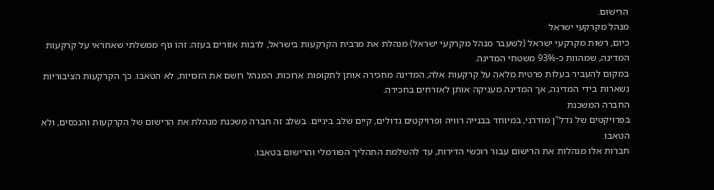הרישום.
מנהל מקרקעי ישראל
כיום, רשות מקרקעי ישראל (לשעבר מנהל מקרקעי ישראל) מנהלת את מרבית הקרקעות בישראל, לרבות אזורים בעזה. זהו גוף ממשלתי שאחראי על קרקעות המדינה, שמהוות כ-93% משטחי המדינה.
במקום להעביר בעלות פרטית מלאה על קרקעות אלה, המדינה מחכירה אותן לתקופות ארוכות. המנהל רושם את הזכויות, לא הטאבו. כך הקרקעות הציבוריות נשארות בידי המדינה, אך המדינה מעניקה אותן לאזרחים בחכירה.
החברה המשכנת
בפרויקטים של נדל"ן מודרני, במיוחד בבנייה רוויה ופרויקטים גדולים, קיים שלב ביניים. בשלב זה חברה משכנת מנהלת את הרישום של הקרקעות והנכסים, ולא הטאבו.
חברות אלו מנהלות את הרישום עבור רוכשי הדירות, עד להשלמת התהליך הפורמלי והרישום בטאבו.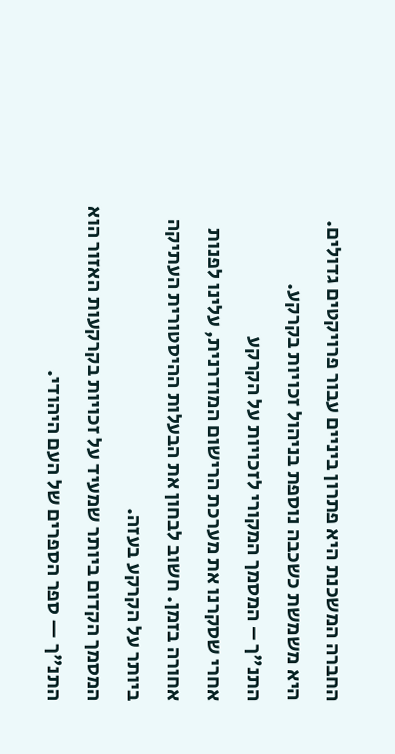החברה המשכנת היא פתרון ביניים עבור פרויקטים גדולים. היא משמשת כשכבה נוספת בניהול זכויות בקרקע.
התנ"ך – המסמך המקורי לזכויות על הקרקע
אחרי שסקרנו את מערכת הרישום המודרנית, עלינו לפנות אחורה בזמן. חשוב לבחון את הבעלות ההיסטורית העתיקה ביותר על הקרקע בעזה.
המסמך הקדום ביותר שמעיד על זכויות בקרקעות האזור הוא התנ"ך — ספר הספרים של העם היהודי.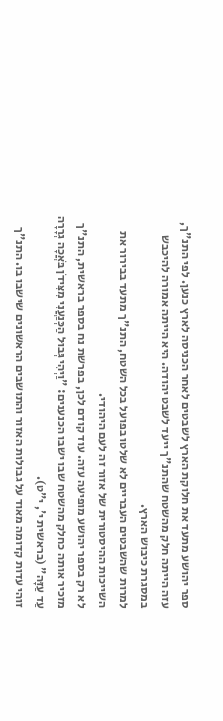ספר יהושע מתעד את חלוקת הארץ לשבטים לאחר הכניסה לארץ כנען. לפי התנ"ך, עזה הייתה חלק מהשטח שהתנ"ך ייעד לשבט יהודה. היא הייתה אמורה להיכבש במסגרת כיבוש הארץ.
למרות שהשבטים העבריים לא שלטו בפועל בכל השטח, התנ"ך מתעד בבירור את השייכות ההיסטורית של אזור זה לעם היהודי.
לא רק בספר יהושע מופיעה עזה. עוד קודם לכן, בפרשת נח בספר בראשית, התנ"ך מזכיר אותה כחלק מהשטח שבו ישבו הכנענים: "וַיְהִי גְּבוּל הַכְּנַעֲנִי מִצִּידֹן בֹּאֲכָה גְרָרָה עַד עַזָּה" (בראשית י', י"ט).
זוהי עדות קדומה מאוד על גבולות האזור והתושבים הראשונים שישבו בו. התנ"ך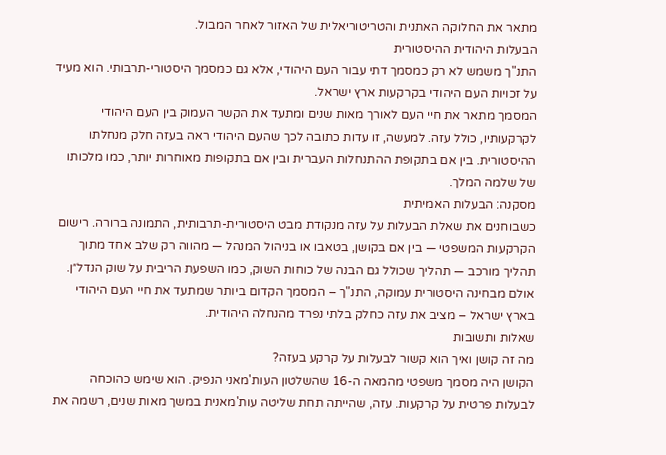מתאר את החלוקה האתנית והטריטוריאלית של האזור לאחר המבול.
הבעלות היהודית ההיסטורית
התנ"ך משמש לא רק כמסמך דתי עבור העם היהודי, אלא גם כמסמך היסטורי-תרבותי. הוא מעיד על זכויות העם היהודי בקרקעות ארץ ישראל.
המסמך מתאר את חיי העם לאורך מאות שנים ומתעד את הקשר העמוק בין העם היהודי לקרקעותיו, כולל עזה. למעשה, זו עדות כתובה לכך שהעם היהודי ראה בעזה חלק מנחלתו ההיסטורית. בין אם בתקופת ההתנחלות העברית ובין אם בתקופות מאוחרות יותר, כמו מלכותו של שלמה המלך.
מסקנה: הבעלות האמיתית
כשבוחנים את שאלת הבעלות על עזה מנקודת מבט היסטורית-תרבותית, התמונה ברורה. רישום הקרקעות המשפטי — בין אם בקושן, בטאבו או בניהול המנהל — מהווה רק שלב אחד מתוך תהליך מורכב — תהליך שכולל גם הבנה של כוחות השוק, כמו השפעת הריבית על שוק הנדל״ן.
אולם מבחינה היסטורית עמוקה, התנ"ך – המסמך הקדום ביותר שמתעד את חיי העם היהודי בארץ ישראל – מציב את עזה כחלק בלתי נפרד מהנחלה היהודית.
שאלות ותשובות
מה זה קושן ואיך הוא קשור לבעלות על קרקע בעזה?
הקושן היה מסמך משפטי מהמאה ה-16 שהשלטון העות'מאני הנפיק. הוא שימש כהוכחה לבעלות פרטית על קרקעות. עזה, שהייתה תחת שליטה עות'מאנית במשך מאות שנים, רשמה את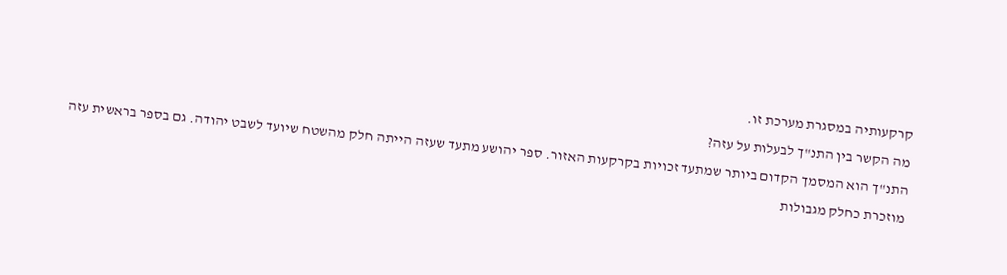קרקעותיה במסגרת מערכת זו.
מה הקשר בין התנ"ך לבעלות על עזה?
התנ"ך הוא המסמך הקדום ביותר שמתעד זכויות בקרקעות האזור. ספר יהושע מתעד שעזה הייתה חלק מהשטח שיועד לשבט יהודה. גם בספר בראשית עזה מוזכרת כחלק מגבולות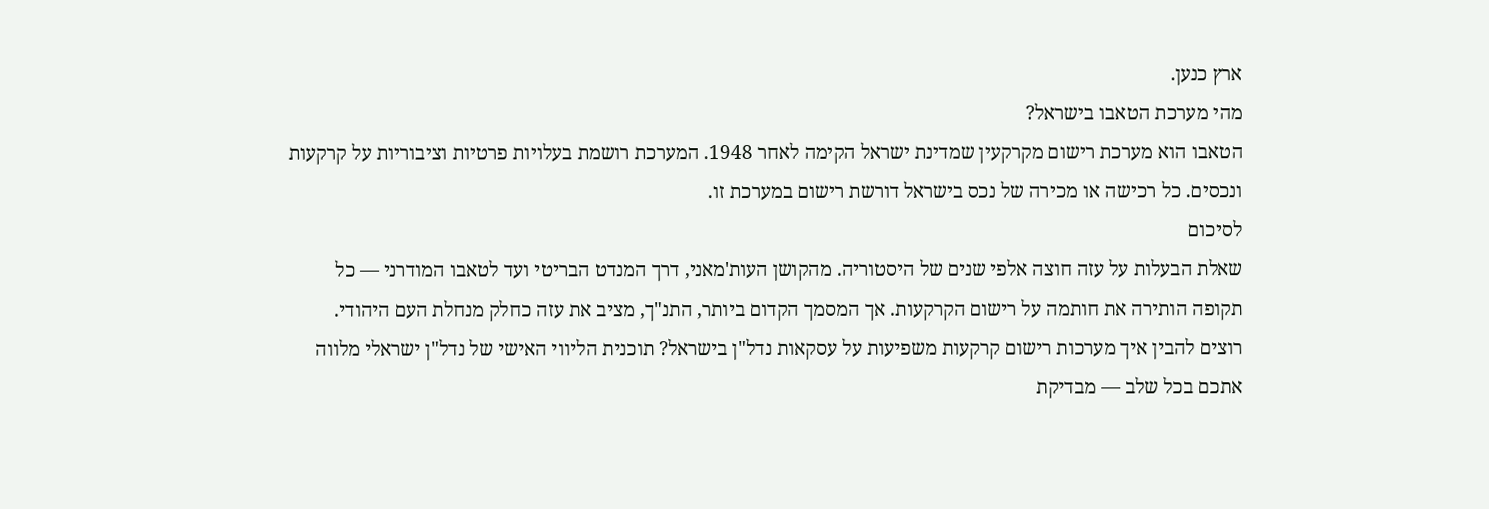ארץ כנען.
מהי מערכת הטאבו בישראל?
הטאבו הוא מערכת רישום מקרקעין שמדינת ישראל הקימה לאחר 1948. המערכת רושמת בעלויות פרטיות וציבוריות על קרקעות ונכסים. כל רכישה או מכירה של נכס בישראל דורשת רישום במערכת זו.
לסיכום
שאלת הבעלות על עזה חוצה אלפי שנים של היסטוריה. מהקושן העות'מאני, דרך המנדט הבריטי ועד לטאבו המודרני — כל תקופה הותירה את חותמה על רישום הקרקעות. אך המסמך הקדום ביותר, התנ"ך, מציב את עזה כחלק מנחלת העם היהודי.
רוצים להבין איך מערכות רישום קרקעות משפיעות על עסקאות נדל"ן בישראל? תוכנית הליווי האישי של נדל"ן ישראלי מלווה אתכם בכל שלב — מבדיקת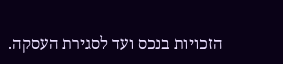הזכויות בנכס ועד לסגירת העסקה.